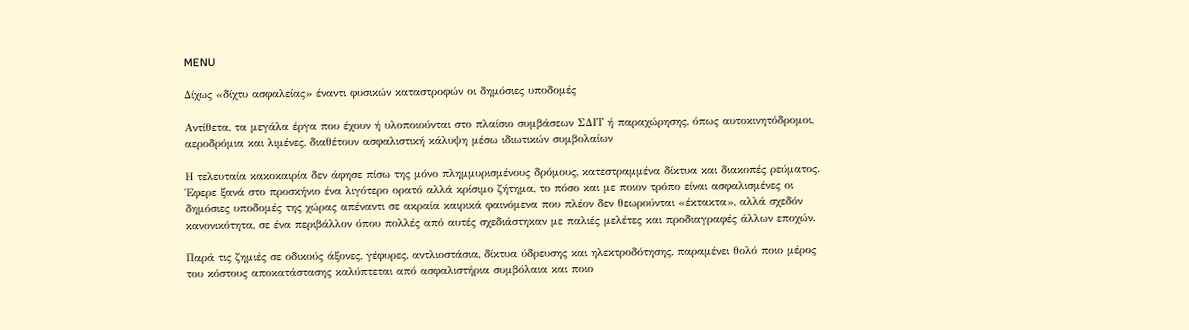MENU

Δίχως «δίχτυ ασφαλείας» έναντι φυσικών καταστροφών οι δημόσιες υποδομές

Αντίθετα, τα μεγάλα έργα που έχουν ή υλοποιούνται στο πλαίσιο συμβάσεων ΣΔΙΤ ή παραχώρησης, όπως αυτοκινητόδρομοι, αεροδρόμια και λιμένες, διαθέτουν ασφαλιστική κάλυψη μέσω ιδιωτικών συμβολαίων

Η τελευταία κακοκαιρία δεν άφησε πίσω της μόνο πλημμυρισμένους δρόμους, κατεστραμμένα δίκτυα και διακοπές ρεύματος. Έφερε ξανά στο προσκήνιο ένα λιγότερο ορατό αλλά κρίσιμο ζήτημα, το πόσο και με ποιον τρόπο είναι ασφαλισμένες οι δημόσιες υποδομές της χώρας απέναντι σε ακραία καιρικά φαινόμενα που πλέον δεν θεωρούνται «έκτακτα», αλλά σχεδόν κανονικότητα, σε ένα περιβάλλον όπου πολλές από αυτές σχεδιάστηκαν με παλιές μελέτες και προδιαγραφές άλλων εποχών.

Παρά τις ζημιές σε οδικούς άξονες, γέφυρες, αντλιοστάσια, δίκτυα ύδρευσης και ηλεκτροδότησης, παραμένει θολό ποιο μέρος του κόστους αποκατάστασης καλύπτεται από ασφαλιστήρια συμβόλαια και ποιο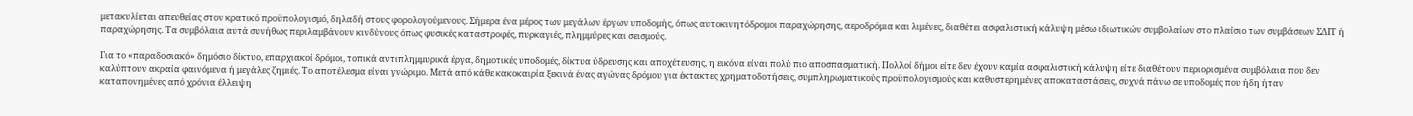μετακυλίεται απευθείας στον κρατικό προϋπολογισμό, δηλαδή στους φορολογούμενους. Σήμερα ένα μέρος των μεγάλων έργων υποδομής, όπως αυτοκινητόδρομοι παραχώρησης, αεροδρόμια και λιμένες, διαθέτει ασφαλιστική κάλυψη μέσω ιδιωτικών συμβολαίων στο πλαίσιο των συμβάσεων ΣΔΙΤ ή παραχώρησης. Τα συμβόλαια αυτά συνήθως περιλαμβάνουν κινδύνους όπως φυσικές καταστροφές, πυρκαγιές, πλημμύρες και σεισμούς.

Για το «παραδοσιακό» δημόσιο δίκτυο, επαρχιακοί δρόμοι, τοπικά αντιπλημμυρικά έργα, δημοτικές υποδομές, δίκτυα ύδρευσης και αποχέτευσης, η εικόνα είναι πολύ πιο αποσπασματική. Πολλοί δήμοι είτε δεν έχουν καμία ασφαλιστική κάλυψη είτε διαθέτουν περιορισμένα συμβόλαια που δεν καλύπτουν ακραία φαινόμενα ή μεγάλες ζημιές. Το αποτέλεσμα είναι γνώριμο. Μετά από κάθε κακοκαιρία ξεκινά ένας αγώνας δρόμου για έκτακτες χρηματοδοτήσεις, συμπληρωματικούς προϋπολογισμούς και καθυστερημένες αποκαταστάσεις, συχνά πάνω σε υποδομές που ήδη ήταν καταπονημένες από χρόνια έλλειψη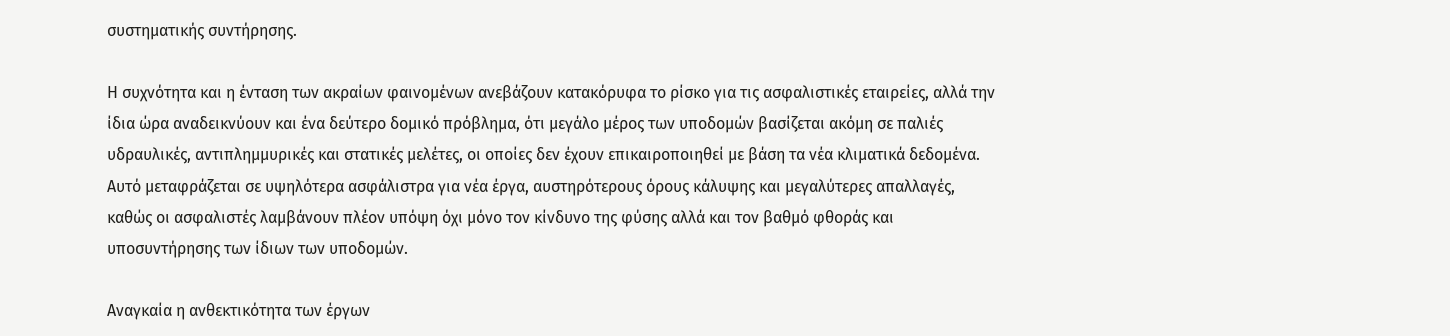συστηματικής συντήρησης.

Η συχνότητα και η ένταση των ακραίων φαινομένων ανεβάζουν κατακόρυφα το ρίσκο για τις ασφαλιστικές εταιρείες, αλλά την ίδια ώρα αναδεικνύουν και ένα δεύτερο δομικό πρόβλημα, ότι μεγάλο μέρος των υποδομών βασίζεται ακόμη σε παλιές υδραυλικές, αντιπλημμυρικές και στατικές μελέτες, οι οποίες δεν έχουν επικαιροποιηθεί με βάση τα νέα κλιματικά δεδομένα. Αυτό μεταφράζεται σε υψηλότερα ασφάλιστρα για νέα έργα, αυστηρότερους όρους κάλυψης και μεγαλύτερες απαλλαγές, καθώς οι ασφαλιστές λαμβάνουν πλέον υπόψη όχι μόνο τον κίνδυνο της φύσης αλλά και τον βαθμό φθοράς και υποσυντήρησης των ίδιων των υποδομών.

Αναγκαία η ανθεκτικότητα των έργων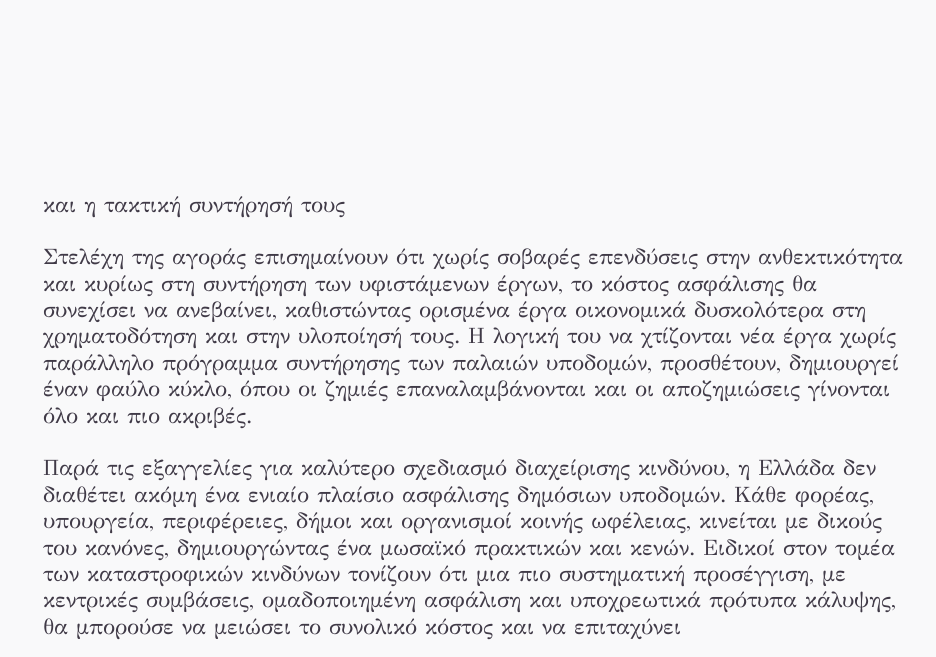και η τακτική συντήρησή τους

Στελέχη της αγοράς επισημαίνουν ότι χωρίς σοβαρές επενδύσεις στην ανθεκτικότητα και κυρίως στη συντήρηση των υφιστάμενων έργων, το κόστος ασφάλισης θα συνεχίσει να ανεβαίνει, καθιστώντας ορισμένα έργα οικονομικά δυσκολότερα στη χρηματοδότηση και στην υλοποίησή τους. Η λογική του να χτίζονται νέα έργα χωρίς παράλληλο πρόγραμμα συντήρησης των παλαιών υποδομών, προσθέτουν, δημιουργεί έναν φαύλο κύκλο, όπου οι ζημιές επαναλαμβάνονται και οι αποζημιώσεις γίνονται όλο και πιο ακριβές.

Παρά τις εξαγγελίες για καλύτερο σχεδιασμό διαχείρισης κινδύνου, η Ελλάδα δεν διαθέτει ακόμη ένα ενιαίο πλαίσιο ασφάλισης δημόσιων υποδομών. Κάθε φορέας, υπουργεία, περιφέρειες, δήμοι και οργανισμοί κοινής ωφέλειας, κινείται με δικούς του κανόνες, δημιουργώντας ένα μωσαϊκό πρακτικών και κενών. Ειδικοί στον τομέα των καταστροφικών κινδύνων τονίζουν ότι μια πιο συστηματική προσέγγιση, με κεντρικές συμβάσεις, ομαδοποιημένη ασφάλιση και υποχρεωτικά πρότυπα κάλυψης, θα μπορούσε να μειώσει το συνολικό κόστος και να επιταχύνει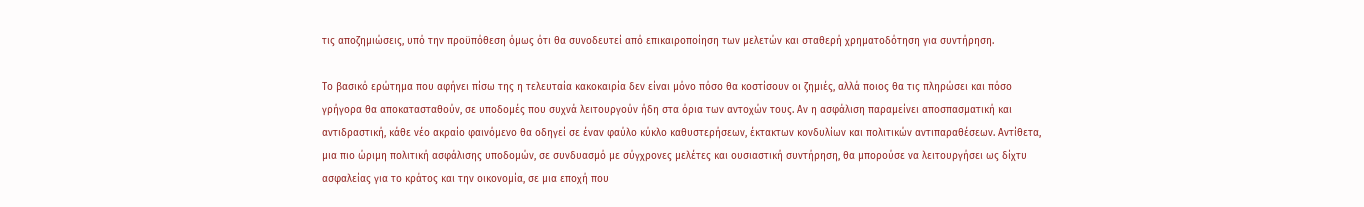τις αποζημιώσεις, υπό την προϋπόθεση όμως ότι θα συνοδευτεί από επικαιροποίηση των μελετών και σταθερή χρηματοδότηση για συντήρηση.

Το βασικό ερώτημα που αφήνει πίσω της η τελευταία κακοκαιρία δεν είναι μόνο πόσο θα κοστίσουν οι ζημιές, αλλά ποιος θα τις πληρώσει και πόσο γρήγορα θα αποκατασταθούν, σε υποδομές που συχνά λειτουργούν ήδη στα όρια των αντοχών τους. Αν η ασφάλιση παραμείνει αποσπασματική και αντιδραστική, κάθε νέο ακραίο φαινόμενο θα οδηγεί σε έναν φαύλο κύκλο καθυστερήσεων, έκτακτων κονδυλίων και πολιτικών αντιπαραθέσεων. Αντίθετα, μια πιο ώριμη πολιτική ασφάλισης υποδομών, σε συνδυασμό με σύγχρονες μελέτες και ουσιαστική συντήρηση, θα μπορούσε να λειτουργήσει ως δίχτυ ασφαλείας για το κράτος και την οικονομία, σε μια εποχή που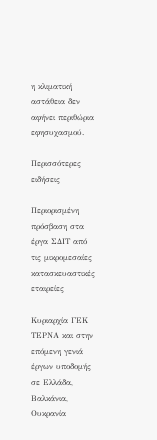η κλιματική αστάθεια δεν αφήνει περιθώρια εφησυχασμού.

Περισσότερες ειδήσεις

Περιορισμένη πρόσβαση στα έργα ΣΔΙΤ από τις μικρομεσαίες κατασκευαστικές εταιρείες

Κυριαρχία ΓΕΚ ΤΕΡΝΑ και στην επόμενη γενιά έργων υποδομής σε Ελλάδα, Βαλκάνια, Ουκρανία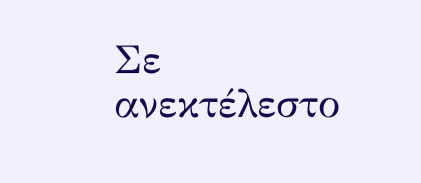Σε ανεκτέλεστο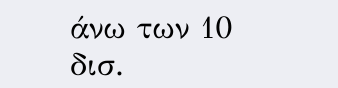άνω των 10 δισ.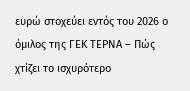ευρώ στοχεύει εντός του 2026 ο όμιλος της ΓΕΚ ΤΕΡΝΑ – Πώς χτίζει το ισχυρότερο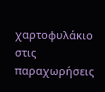χαρτοφυλάκιο στις παραχωρήσεις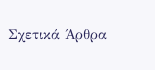Σχετικά Άρθρα